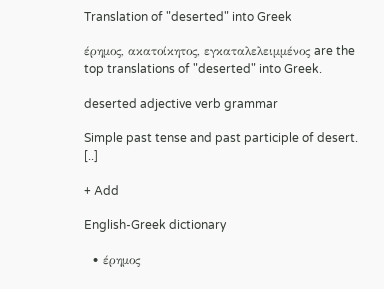Translation of "deserted" into Greek

έρημος, ακατοίκητος, εγκαταλελειμμένος are the top translations of "deserted" into Greek.

deserted adjective verb grammar

Simple past tense and past participle of desert. [..]

+ Add

English-Greek dictionary

  • έρημος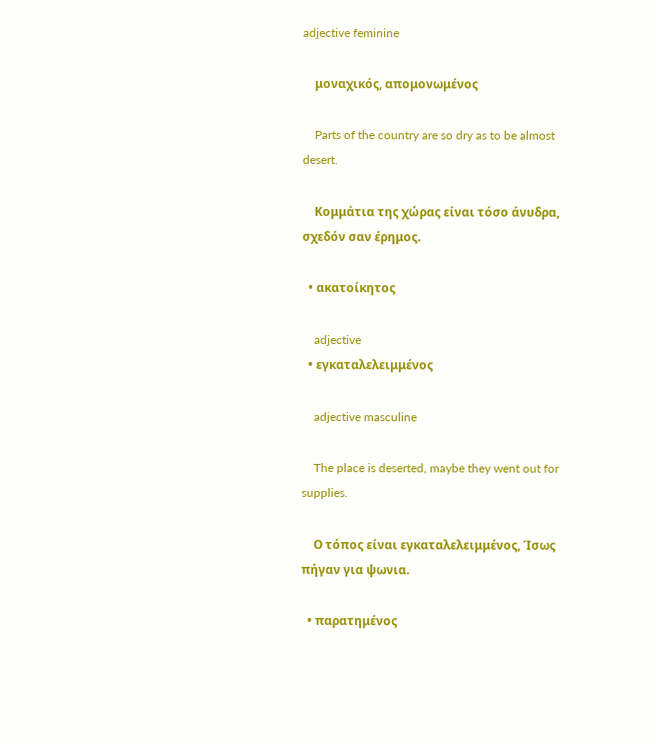adjective feminine

    μοναχικός, απομονωμένος

    Parts of the country are so dry as to be almost desert.

    Κομμάτια της χώρας είναι τόσο άνυδρα, σχεδόν σαν έρημος.

  • ακατοίκητος

    adjective
  • εγκαταλελειμμένος

    adjective masculine

    The place is deserted, maybe they went out for supplies.

    Ο τόπος είναι εγκαταλελειμμένος, Ίσως πήγαν για ψωνια.

  • παρατημένος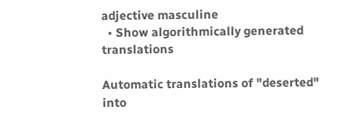adjective masculine
  • Show algorithmically generated translations

Automatic translations of "deserted" into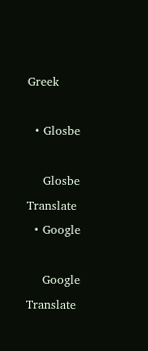Greek

  • Glosbe

    Glosbe Translate
  • Google

    Google Translate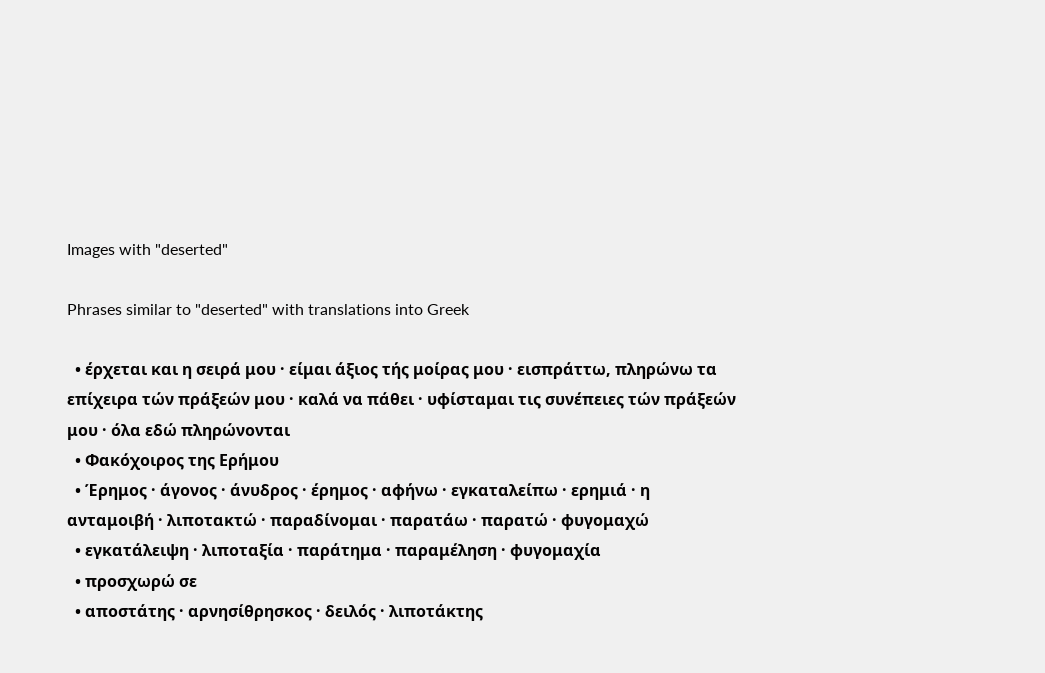Images with "deserted"

Phrases similar to "deserted" with translations into Greek

  • έρχεται και η σειρά μου · είμαι άξιος τής μοίρας μου · εισπράττω, πληρώνω τα επίχειρα τών πράξεών μου · καλά να πάθει · υφίσταμαι τις συνέπειες τών πράξεών μου · όλα εδώ πληρώνονται
  • Φακόχοιρος της Ερήμου
  • Έρημος · άγονος · άνυδρος · έρημος · αφήνω · εγκαταλείπω · ερημιά · η ανταμοιβή · λιποτακτώ · παραδίνομαι · παρατάω · παρατώ · φυγομαχώ
  • εγκατάλειψη · λιποταξία · παράτημα · παραμέληση · φυγομαχία
  • προσχωρώ σε
  • αποστάτης · αρνησίθρησκος · δειλός · λιποτάκτης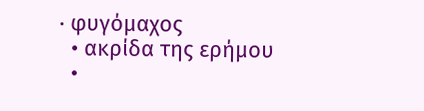· φυγόμαχος
  • ακρίδα της ερήμου
  •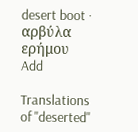desert boot · αρβύλα ερήμου
Add

Translations of "deserted"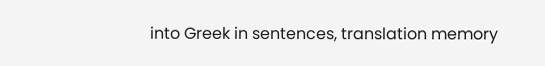into Greek in sentences, translation memory